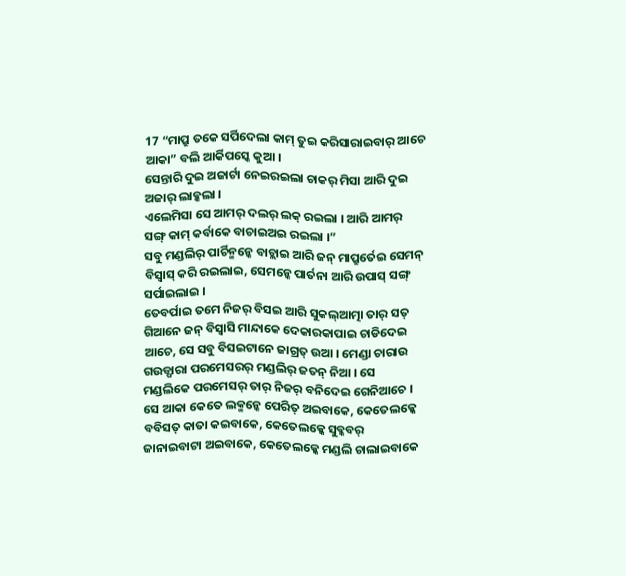17 “ମାପ୍ରୁ ତକେ ସର୍ପିଦେଲା କାମ୍ ତୁଇ କରିସାରାଇବାର୍ ଆଚେ ଆକା” ବଲି ଆର୍କିପସ୍କେ କୁଆ ।
ସେନ୍ତାରି ଦୁଇ ଅଜାର୍ଟା ନେଇରଇଲା ଚାକର୍ ମିସା ଆରି ଦୁଇ ଅଜାର୍ ଲାବ୍କଲା ।
ଏଲେମିସା ସେ ଆମର୍ ଦଲର୍ ଲକ୍ ରଇଲା । ଆରି ଆମର୍ ସଙ୍ଗ୍ କାମ୍ କର୍ବାକେ ବାଚାଇଅଇ ରଇଲା ।”
ସବୁ ମଣ୍ଡଲିର୍ ପାର୍ଚିନ୍ମନ୍କେ ବାଚ୍ଲାଇ ଆରି ଜନ୍ ମାପ୍ରୁର୍ତେଇ ସେମନ୍ ବିସ୍ବାସ୍ କରି ରଇଲାଇ, ସେମନ୍କେ ପାର୍ତନା ଆରି ଉପାସ୍ ସଙ୍ଗ୍ ସର୍ପାଇଲାଇ ।
ତେବର୍ପାଇ ତମେ ନିଜର୍ ବିସଇ ଆରି ସୁକଲ୍ଆତ୍ମା ତାର୍ ସତ୍ ଗିଆନେ ଜନ୍ ବିସ୍ବାସି ମାନ୍ଦାକେ ଦେକାରକାପାଇ ଚାଡିଦେଇ ଆଚେ, ସେ ସବୁ ବିସଇଟାନେ ଜାଗ୍ରତ୍ ଉଆ । ମେଣ୍ଡା ଚାରାଉ ଗଉଡ୍ପାରା ପରମେସରର୍ ମଣ୍ଡଲିର୍ ଜତନ୍ ନିଆ । ସେ ମଣ୍ଡଲିକେ ପରମେସର୍ ତାର୍ ନିଜର୍ ବନିଦେଇ ଗେନିଆଚେ ।
ସେ ଆକା କେତେ ଲକ୍ମନ୍କେ ପେରିତ୍ ଅଇବାକେ, କେତେଲକ୍କେ ବବିସତ୍ କାତା କଇବାକେ, କେତେଲକ୍କେ ସୁବ୍କବର୍ ଜାନାଇବାଟା ଅଇବାକେ, କେତେଲକ୍କେ ମଣ୍ଡଲି ଚାଲାଇବାକେ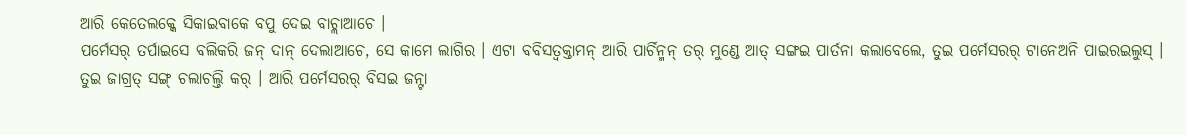ଆରି କେତେଲକ୍କେ ସିକାଇବାକେ ବପୁ ଦେଇ ବାଚ୍ଲାଆଚେ ।
ପର୍ମେସର୍ ତର୍ପାଇସେ ବଲିକରି ଜନ୍ ଦାନ୍ ଦେଲାଆଚେ, ସେ କାମେ ଲାଗିର । ଏଟା ବବିସତ୍ବକ୍ତାମନ୍ ଆରି ପାର୍ଚିନ୍ମନ୍ ତର୍ ମୁଣ୍ଡେ ଆତ୍ ସଙ୍ଗଇ ପାର୍ତନା କଲାବେଲେ, ତୁଇ ପର୍ମେସରର୍ ଟାନେଅନି ପାଇରଇଲୁସ୍ ।
ତୁଇ ଜାଗ୍ରତ୍ ସଙ୍ଗ୍ ଚଲାଚଲ୍ତି କର୍ । ଆରି ପର୍ମେସରର୍ ବିସଇ ଜନ୍ଟା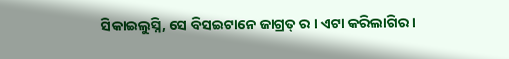ସିକାଇଲୁସ୍ନି, ସେ ବିସଇଟାନେ ଜାଗ୍ରତ୍ ର । ଏଟା କରିଲାଗିର ।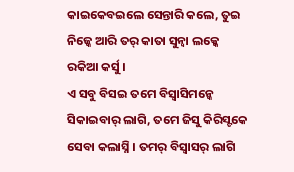କାଇକେବଇଲେ ସେନ୍ତାରି କଲେ, ତୁଇ ନିଜ୍କେ ଆରି ତର୍ କାତା ସୁନ୍ବା ଲକ୍କେ ରକିଆ କର୍ସୁ ।
ଏ ସବୁ ବିସଇ ତମେ ବିସ୍ବାସିମନ୍କେ ସିକାଇବାର୍ ଲାଗି, ତମେ ଜିସୁ କିରିସ୍ଟକେ ସେବା କଲାସ୍ନି । ତମର୍ ବିସ୍ବାସର୍ ଲାଗି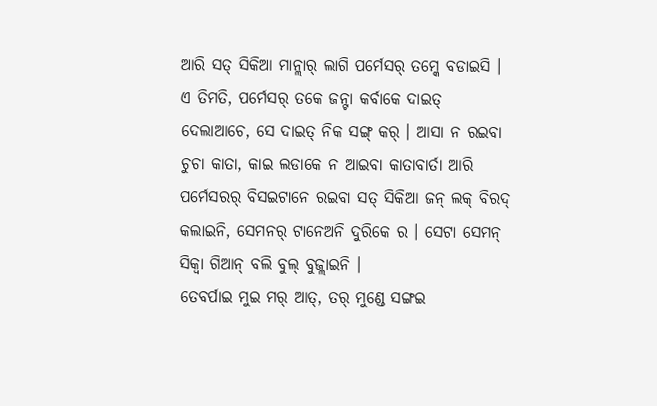ଆରି ସତ୍ ସିକିଆ ମାନ୍ଲାର୍ ଲାଗି ପର୍ମେସର୍ ତମ୍କେ ବଡାଇସି ।
ଏ ତିମତି, ପର୍ମେସର୍ ତକେ ଜନ୍ଟା କର୍ବାକେ ଦାଇତ୍ ଦେଲାଆଚେ, ସେ ଦାଇତ୍ ନିକ ସଙ୍ଗ୍ କର୍ । ଆସା ନ ରଇବା ଚୁଚା କାତା, କାଇ ଲଡାକେ ନ ଆଇବା କାତାବାର୍ତା ଆରି ପର୍ମେସରର୍ ବିସଇଟାନେ ରଇବା ସତ୍ ସିକିଆ ଜନ୍ ଲକ୍ ବିରଦ୍ କଲାଇନି, ସେମନର୍ ଟାନେଅନି ଦୁରିକେ ର । ସେଟା ସେମନ୍ ସିକ୍ବା ଗିଆନ୍ ବଲି ବୁଲ୍ ବୁଜ୍ଲାଇନି ।
ତେବର୍ପାଇ ମୁଇ ମର୍ ଆତ୍, ତର୍ ମୁଣ୍ଡେ ସଙ୍ଗଇ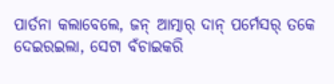ପାର୍ତନା କଲାବେଲେ, ଜନ୍ ଆତ୍ମାର୍ ଦାନ୍ ପର୍ମେସର୍ ତକେ ଦେଇରଇଲା, ସେଟା ବଁଚାଇକରି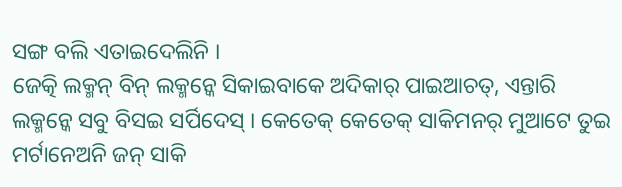ସଙ୍ଗ ବଲି ଏତାଇଦେଲିନି ।
ଜେତ୍କି ଲକ୍ମନ୍ ବିନ୍ ଲକ୍ମନ୍କେ ସିକାଇବାକେ ଅଦିକାର୍ ପାଇଆଚତ୍, ଏନ୍ତାରି ଲକ୍ମନ୍କେ ସବୁ ବିସଇ ସର୍ପିଦେସ୍ । କେତେକ୍ କେତେକ୍ ସାକିମନର୍ ମୁଆଟେ ତୁଇ ମର୍ଟାନେଅନି ଜନ୍ ସାକି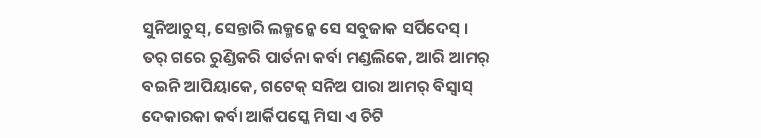ସୁନିଆଚୁସ୍, ସେନ୍ତାରି ଲକ୍ମନ୍କେ ସେ ସବୁଜାକ ସର୍ପିଦେସ୍ ।
ତର୍ ଗରେ ରୁଣ୍ଡିକରି ପାର୍ତନା କର୍ବା ମଣ୍ଡଲିକେ, ଆରି ଆମର୍ ବଇନି ଆପିୟାକେ, ଗଟେକ୍ ସନିଅ ପାରା ଆମର୍ ବିସ୍ବାସ୍ ଦେକାରକା କର୍ବା ଆର୍କିପସ୍କେ ମିସା ଏ ଚିଟି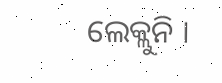ଲେକ୍ଲୁନି ।